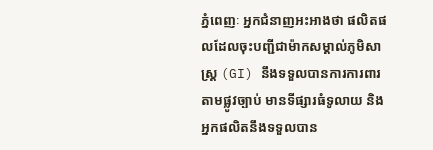ភ្នំពេញៈ អ្នកជំនាញអះអាងថា ផលិតផលដែលចុះបញ្ជីជាម៉ាកសម្គាល់ភូមិសាស្ត្រ (GI) នឹងទទួលបានការការពារតាមផ្លូវច្បាប់ មានទីផ្សារធំទូលាយ និងអ្នកផលិតនឹងទទួលបាន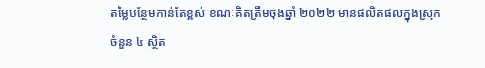តម្លៃបន្ថែមកាន់តែខ្ពស់ ខណៈគិតត្រឹមចុងឆ្នាំ ២០២២ មានផលិតផលក្នុងស្រុកចំនួន ៤ ស្ថិត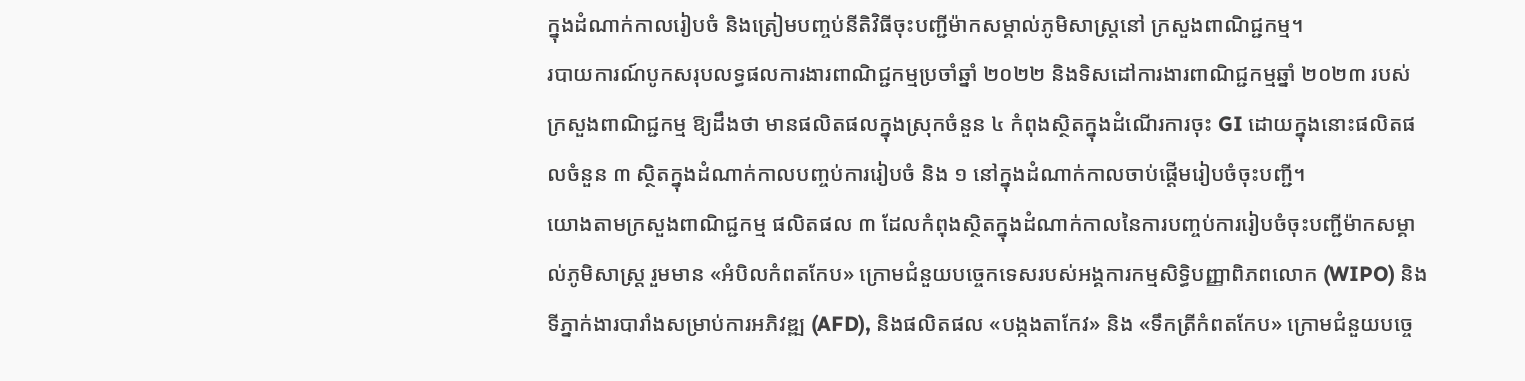ក្នុងដំណាក់កាលរៀបចំ និងត្រៀមបញ្ចប់នីតិវិធីចុះបញ្ជីម៉ាកសម្គាល់ភូមិសាស្ត្រនៅ ក្រសួងពាណិជ្ជកម្ម។
របាយការណ៍បូកសរុបលទ្ធផលការងារពាណិជ្ជកម្មប្រចាំឆ្នាំ ២០២២ និងទិសដៅការងារពាណិជ្ជកម្មឆ្នាំ ២០២៣ របស់ក្រសួងពាណិជ្ជកម្ម ឱ្យដឹងថា មានផលិតផលក្នុងស្រុកចំនួន ៤ កំពុងស្ថិតក្នុងដំណើរការចុះ GI ដោយក្នុងនោះផលិតផលចំនួន ៣ ស្ថិតក្នុងដំណាក់កាលបញ្ចប់ការរៀបចំ និង ១ នៅក្នុងដំណាក់កាលចាប់ផ្ដើមរៀបចំចុះបញ្ជី។
យោងតាមក្រសួងពាណិជ្ជកម្ម ផលិតផល ៣ ដែលកំពុងស្ថិតក្នុងដំណាក់កាលនៃការបញ្ចប់ការរៀបចំចុះបញ្ជីម៉ាកសម្គាល់ភូមិសាស្ត្រ រួមមាន «អំបិលកំពតកែប» ក្រោមជំនួយបច្ចេកទេសរបស់អង្គការកម្មសិទ្ធិបញ្ញាពិភពលោក (WIPO) និងទីភ្នាក់ងារបារាំងសម្រាប់ការអភិវឌ្ឍ (AFD), និងផលិតផល «បង្កងតាកែវ» និង «ទឹកត្រីកំពតកែប» ក្រោមជំនួយបច្ចេ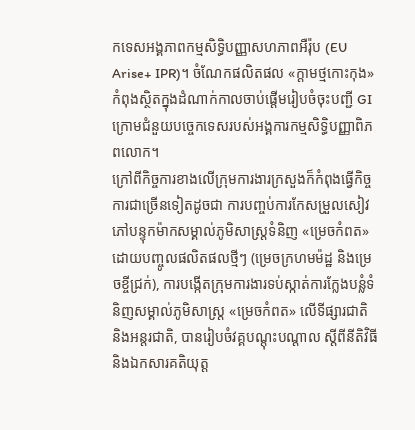កទេសអង្គភាពកម្មសិទ្ធិបញ្ញាសហភាពអឺរ៉ុប (EU Arise+ IPR)។ ចំណែកផលិតផល «ក្ដាមថ្មកោះកុង» កំពុងស្ថិតក្នុងដំណាក់កាលចាប់ផ្ដើមរៀបចំចុះបញ្ជី GI ក្រោមជំនួយបច្ចេកទេសរបស់អង្គការកម្មសិទ្ធិបញ្ញាពិភពលោក។
ក្រៅពីកិច្ចការខាងលើក្រុមការងារក្រសួងក៏កំពុងធ្វើកិច្ចការជាច្រើនទៀតដូចជា ការបញ្ចប់ការកែសម្រួលសៀវភៅបន្ទុកម៉ាកសម្គាល់ភូមិសាស្ត្រទំនិញ «ម្រេចកំពត» ដោយបញ្ចូលផលិតផលថ្មីៗ (ម្រេចក្រហមម៉ដ្ឋ និងម្រេចខ្ចីជ្រក់), ការបង្កើតក្រុមការងារទប់ស្កាត់ការក្លែងបន្លំទំនិញសម្គាល់ភូមិសាស្ត្រ «ម្រេចកំពត» លើទីផ្សារជាតិ និងអន្តរជាតិ, បានរៀបចំវគ្គបណ្តុះបណ្តាល ស្តីពីនីតិវិធី និងឯកសារគតិយុត្ត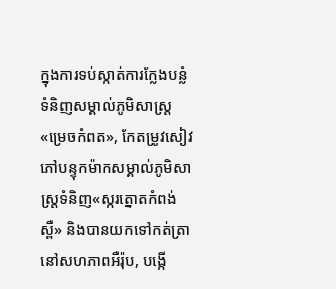ក្នុងការទប់ស្កាត់ការក្លែងបន្លំទំនិញសម្គាល់ភូមិសាស្ត្រ «ម្រេចកំពត», កែតម្រូវសៀវភៅបន្ទុកម៉ាកសម្គាល់ភូមិសាស្ត្រទំនិញ«ស្ករត្នោតកំពង់ស្ពឺ» និងបានយកទៅកត់ត្រានៅសហភាពអឺរ៉ុប, បង្កើ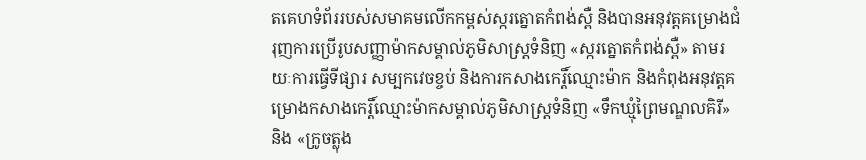តគេហទំព័ររបស់សមាគមលើកកម្ពស់ស្ករត្នោតកំពង់ស្ពឺ និងបានអនុវត្តគម្រោងជំរុញការប្រើរូបសញ្ញាម៉ាកសម្គាល់ភូមិសាស្ត្រទំនិញ «ស្ករត្នោតកំពង់ស្ពឺ» តាមរយៈការធ្វើទីផ្សារ សម្បកវេចខ្ចប់ និងការកសាងកេរ្តិ៍ឈ្មោះម៉ាក និងកំពុងអនុវត្តគម្រោងកសាងកេរ្តិ៍ឈ្មោះម៉ាកសម្គាល់ភូមិសាស្ត្រទំនិញ «ទឹកឃ្មុំព្រៃមណ្ឌលគិរី» និង «ក្រូចត្លុង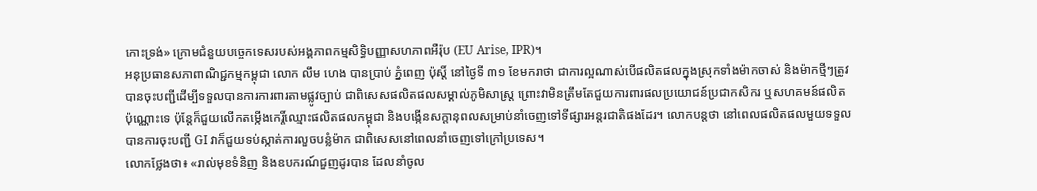កោះទ្រង់» ក្រោមជំនួយបច្ចេកទេសរបស់អង្គភាពកម្មសិទ្ធិបញ្ញាសហភាពអឺរ៉ុប (EU Arise, IPR)។
អនុប្រធានសភាពាណិជ្ជកម្មកម្ពុជា លោក លឹម ហេង បានប្រាប់ ភ្នំពេញ ប៉ុស្តិ៍ នៅថ្ងៃទី ៣១ ខែមករាថា ជាការល្អណាស់បើផលិតផលក្នុងស្រុកទាំងម៉ាកចាស់ និងម៉ាកថ្មីៗត្រូវបានចុះបញ្ជីដើម្បីទទួលបានការការពារតាមផ្លូវច្បាប់ ជាពិសេសផលិតផលសម្គាល់ភូមិសាស្ត្រ ព្រោះវាមិនត្រឹមតែជួយការពារផលប្រយោជន៍ប្រជាកសិករ ឬសហគមន៍ផលិតប៉ុណ្ណោះទេ ប៉ុន្តែក៏ជួយលើកតម្កើងកេរ្តិ៍ឈ្មោះផលិតផលកម្ពុជា និងបង្កើនសក្តានុពលសម្រាប់នាំចេញទៅទីផ្សារអន្តរជាតិផងដែរ។ លោកបន្តថា នៅពេលផលិតផលមួយទទួលបានការចុះបញ្ជី GI វាក៏ជួយទប់ស្កាត់ការលួចបន្លំម៉ាក ជាពិសេសនៅពេលនាំចេញទៅក្រៅប្រទេស។
លោកថ្លែងថា៖ «រាល់មុខទំនិញ និងឧបករណ៍ជួញដូរបាន ដែលនាំចូល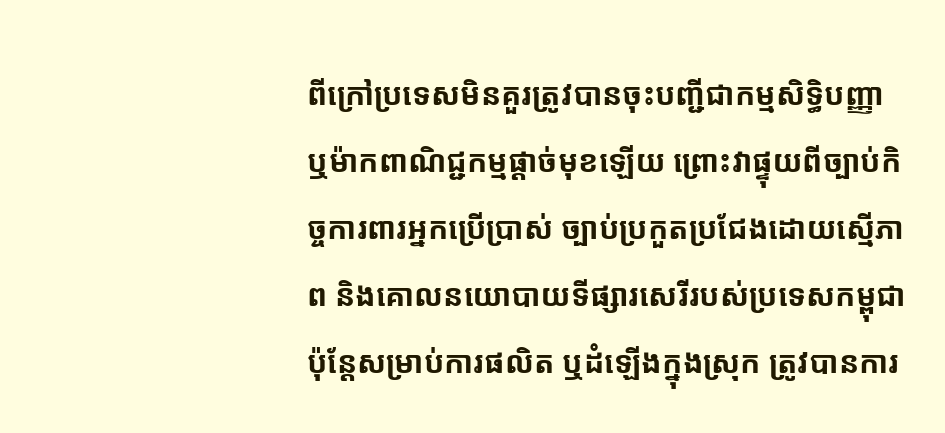ពីក្រៅប្រទេសមិនគួរត្រូវបានចុះបញ្ជីជាកម្មសិទ្ធិបញ្ញា ឬម៉ាកពាណិជ្ជកម្មផ្តាច់មុខឡើយ ព្រោះវាផ្ទុយពីច្បាប់កិច្ចការពារអ្នកប្រើប្រាស់ ច្បាប់ប្រកួតប្រជែងដោយស្មើភាព និងគោលនយោបាយទីផ្សារសេរីរបស់ប្រទេសកម្ពុជា ប៉ុន្តែសម្រាប់ការផលិត ឬដំឡើងក្នុងស្រុក ត្រូវបានការ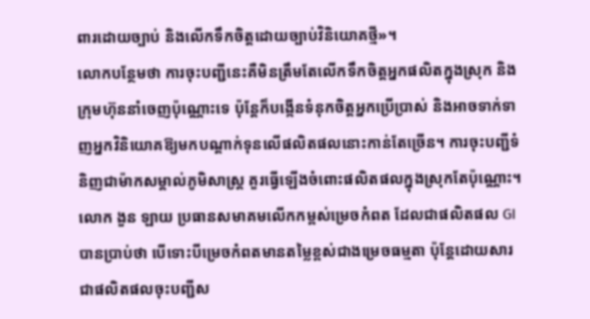ពារដោយច្បាប់ និងលើកទឹកចិត្តដោយច្បាប់វិនិយោគថ្មី»។
លោកបន្ថែមថា ការចុះបញ្ជីនេះគឺមិនត្រឹមតែលើកទឹកចិត្តអ្នកផលិតក្នុងស្រុក និងក្រុមហ៊ុននាំចេញប៉ុណ្ណោះទេ ប៉ុន្តែក៏បង្កើនទំនុកចិត្តអ្នកប្រើប្រាស់ និងអាចទាក់ទាញអ្នកវិនិយោគឱ្យមកបណ្តាក់ទុនលើផលិតផលនោះកាន់តែច្រើន។ ការចុះបញ្ជីទំនិញជាម៉ាកសម្គាល់ភូមិសាស្ត្រ គួរធ្វើឡើងចំពោះផលិតផលក្នុងស្រុកតែប៉ុណ្ណោះ។
លោក ងួន ឡាយ ប្រធានសមាគមលើកកម្ពស់ម្រេចកំពត ដែលជាផលិតផល GI បានប្រាប់ថា បើទោះបីម្រេចកំពតមានតម្លៃខ្ពស់ជាងម្រេចធម្មតា ប៉ុន្តែដោយសារជាផលិតផលចុះបញ្ជីស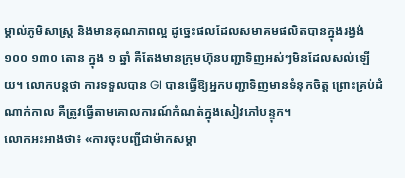ម្គាល់ភូមិសាស្ត្រ និងមានគុណភាពល្អ ដូច្នេះផលដែលសមាគមផលិតបានក្នុងរង្វង់ ១០០ ១៣០ តោន ក្នុង ១ ឆ្នាំ គឺតែងមានក្រុមហ៊ុនបញ្ជាទិញអស់ៗមិនដែលសល់ឡើយ។ លោកបន្តថា ការទទួលបាន GI បានធ្វើឱ្យអ្នកបញ្ជាទិញមានទំនុកចិត្ត ព្រោះគ្រប់ដំណាក់កាល គឺត្រូវធ្វើតាមគោលការណ៍កំណត់ក្នុងសៀវភៅបន្ទុក។
លោកអះអាងថា៖ «ការចុះបញ្ជីជាម៉ាកសម្គា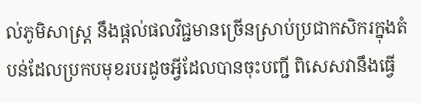ល់ភូមិសាស្ត្រ នឹងផ្តល់ផលវិជ្ជមានច្រើនស្រាប់ប្រជាកសិករក្នុងតំបន់ដែលប្រកបមុខរបរដូចអ្វីដែលបានចុះបញ្ជី ពិសេសវានឹងធ្វើ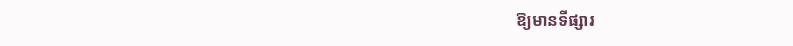ឱ្យមានទីផ្សារ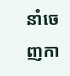នាំចេញកា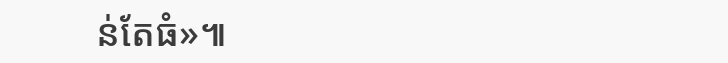ន់តែធំ»៕